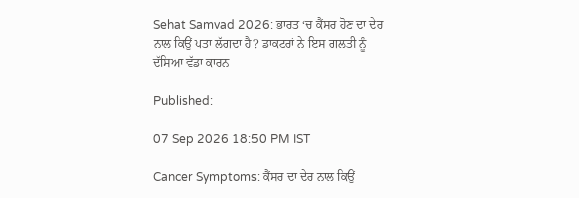Sehat Samvad 2026: ਭਾਰਤ ‘ਚ ਕੈਂਸਰ ਹੋਣ ਦਾ ਦੇਰ ਨਾਲ ਕਿਉਂ ਪਤਾ ਲੱਗਦਾ ਹੈ? ਡਾਕਟਰਾਂ ਨੇ ਇਸ ਗਲਤੀ ਨੂੰ ਦੱਸਿਆ ਵੱਡਾ ਕਾਰਨ

Published:

07 Sep 2026 18:50 PM IST

Cancer Symptoms: ਕੈਂਸਰ ਦਾ ਦੇਰ ਨਾਲ ਕਿਉਂ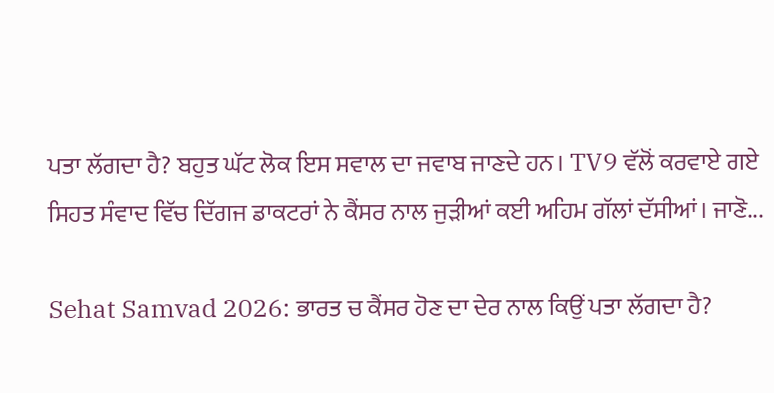ਪਤਾ ਲੱਗਦਾ ਹੈ? ਬਹੁਤ ਘੱਟ ਲੋਕ ਇਸ ਸਵਾਲ ਦਾ ਜਵਾਬ ਜਾਣਦੇ ਹਨ। TV9 ਵੱਲੋਂ ਕਰਵਾਏ ਗਏ ਸਿਹਤ ਸੰਵਾਦ ਵਿੱਚ ਦਿੱਗਜ ਡਾਕਟਰਾਂ ਨੇ ਕੈਂਸਰ ਨਾਲ ਜੁੜੀਆਂ ਕਈ ਅਹਿਮ ਗੱਲਾਂ ਦੱਸੀਆਂ। ਜਾਣੋ...

Sehat Samvad 2026: ਭਾਰਤ ਚ ਕੈਂਸਰ ਹੋਣ ਦਾ ਦੇਰ ਨਾਲ ਕਿਉਂ ਪਤਾ ਲੱਗਦਾ ਹੈ?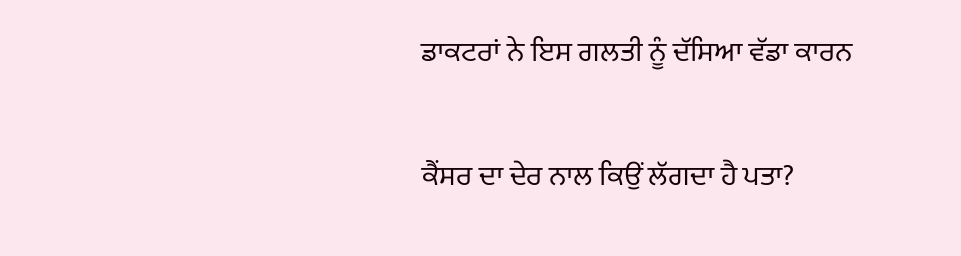ਡਾਕਟਰਾਂ ਨੇ ਇਸ ਗਲਤੀ ਨੂੰ ਦੱਸਿਆ ਵੱਡਾ ਕਾਰਨ

ਕੈਂਸਰ ਦਾ ਦੇਰ ਨਾਲ ਕਿਉਂ ਲੱਗਦਾ ਹੈ ਪਤਾ?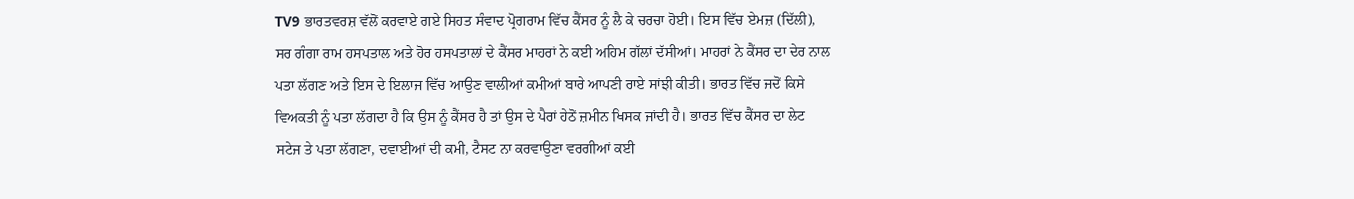TV9 ਭਾਰਤਵਰਸ਼ ਵੱਲੋਂ ਕਰਵਾਏ ਗਏ ਸਿਹਤ ਸੰਵਾਦ ਪ੍ਰੋਗਰਾਮ ਵਿੱਚ ਕੈਂਸਰ ਨੂੰ ਲੈ ਕੇ ਚਰਚਾ ਹੋਈ। ਇਸ ਵਿੱਚ ਏਮਜ਼ (ਦਿੱਲੀ), ਸਰ ਗੰਗਾ ਰਾਮ ਹਸਪਤਾਲ ਅਤੇ ਹੋਰ ਹਸਪਤਾਲਾਂ ਦੇ ਕੈਂਸਰ ਮਾਹਰਾਂ ਨੇ ਕਈ ਅਹਿਮ ਗੱਲਾਂ ਦੱਸੀਆਂ। ਮਾਹਰਾਂ ਨੇ ਕੈਂਸਰ ਦਾ ਦੇਰ ਨਾਲ ਪਤਾ ਲੱਗਣ ਅਤੇ ਇਸ ਦੇ ਇਲਾਜ ਵਿੱਚ ਆਉਣ ਵਾਲੀਆਂ ਕਮੀਆਂ ਬਾਰੇ ਆਪਣੀ ਰਾਏ ਸਾਂਝੀ ਕੀਤੀ। ਭਾਰਤ ਵਿੱਚ ਜਦੋਂ ਕਿਸੇ ਵਿਅਕਤੀ ਨੂੰ ਪਤਾ ਲੱਗਦਾ ਹੈ ਕਿ ਉਸ ਨੂੰ ਕੈਂਸਰ ਹੈ ਤਾਂ ਉਸ ਦੇ ਪੈਰਾਂ ਹੇਠੋਂ ਜ਼ਮੀਨ ਖਿਸਕ ਜਾਂਦੀ ਹੈ। ਭਾਰਤ ਵਿੱਚ ਕੈਂਸਰ ਦਾ ਲੇਟ ਸਟੇਜ ਤੇ ਪਤਾ ਲੱਗਣਾ, ਦਵਾਈਆਂ ਦੀ ਕਮੀ, ਟੈਸਟ ਨਾ ਕਰਵਾਉਣਾ ਵਰਗੀਆਂ ਕਈ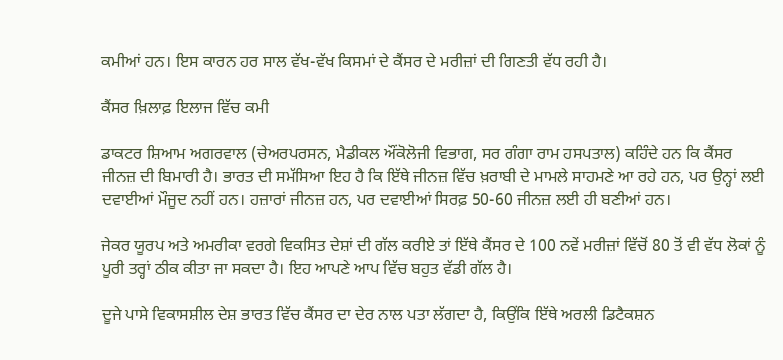ਕਮੀਆਂ ਹਨ। ਇਸ ਕਾਰਨ ਹਰ ਸਾਲ ਵੱਖ-ਵੱਖ ਕਿਸਮਾਂ ਦੇ ਕੈਂਸਰ ਦੇ ਮਰੀਜ਼ਾਂ ਦੀ ਗਿਣਤੀ ਵੱਧ ਰਹੀ ਹੈ।

ਕੈਂਸਰ ਖ਼ਿਲਾਫ਼ ਇਲਾਜ ਵਿੱਚ ਕਮੀ

ਡਾਕਟਰ ਸ਼ਿਆਮ ਅਗਰਵਾਲ (ਚੇਅਰਪਰਸਨ, ਮੈਡੀਕਲ ਔਂਕੋਲੋਜੀ ਵਿਭਾਗ, ਸਰ ਗੰਗਾ ਰਾਮ ਹਸਪਤਾਲ) ਕਹਿੰਦੇ ਹਨ ਕਿ ਕੈਂਸਰ ਜੀਨਜ਼ ਦੀ ਬਿਮਾਰੀ ਹੈ। ਭਾਰਤ ਦੀ ਸਮੱਸਿਆ ਇਹ ਹੈ ਕਿ ਇੱਥੇ ਜੀਨਜ਼ ਵਿੱਚ ਖ਼ਰਾਬੀ ਦੇ ਮਾਮਲੇ ਸਾਹਮਣੇ ਆ ਰਹੇ ਹਨ, ਪਰ ਉਨ੍ਹਾਂ ਲਈ ਦਵਾਈਆਂ ਮੌਜੂਦ ਨਹੀਂ ਹਨ। ਹਜ਼ਾਰਾਂ ਜੀਨਜ਼ ਹਨ, ਪਰ ਦਵਾਈਆਂ ਸਿਰਫ਼ 50-60 ਜੀਨਜ਼ ਲਈ ਹੀ ਬਣੀਆਂ ਹਨ।

ਜੇਕਰ ਯੂਰਪ ਅਤੇ ਅਮਰੀਕਾ ਵਰਗੇ ਵਿਕਸਿਤ ਦੇਸ਼ਾਂ ਦੀ ਗੱਲ ਕਰੀਏ ਤਾਂ ਇੱਥੇ ਕੈਂਸਰ ਦੇ 100 ਨਵੇਂ ਮਰੀਜ਼ਾਂ ਵਿੱਚੋਂ 80 ਤੋਂ ਵੀ ਵੱਧ ਲੋਕਾਂ ਨੂੰ ਪੂਰੀ ਤਰ੍ਹਾਂ ਠੀਕ ਕੀਤਾ ਜਾ ਸਕਦਾ ਹੈ। ਇਹ ਆਪਣੇ ਆਪ ਵਿੱਚ ਬਹੁਤ ਵੱਡੀ ਗੱਲ ਹੈ।

ਦੂਜੇ ਪਾਸੇ ਵਿਕਾਸਸ਼ੀਲ ਦੇਸ਼ ਭਾਰਤ ਵਿੱਚ ਕੈਂਸਰ ਦਾ ਦੇਰ ਨਾਲ ਪਤਾ ਲੱਗਦਾ ਹੈ, ਕਿਉਂਕਿ ਇੱਥੇ ਅਰਲੀ ਡਿਟੈਕਸ਼ਨ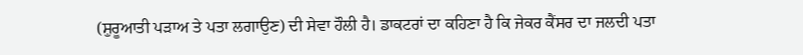(ਸ਼ੁਰੂਆਤੀ ਪੜਾਅ ਤੇ ਪਤਾ ਲਗਾਉਣ) ਦੀ ਸੇਵਾ ਹੌਲੀ ਹੈ। ਡਾਕਟਰਾਂ ਦਾ ਕਹਿਣਾ ਹੈ ਕਿ ਜੇਕਰ ਕੈਂਸਰ ਦਾ ਜਲਦੀ ਪਤਾ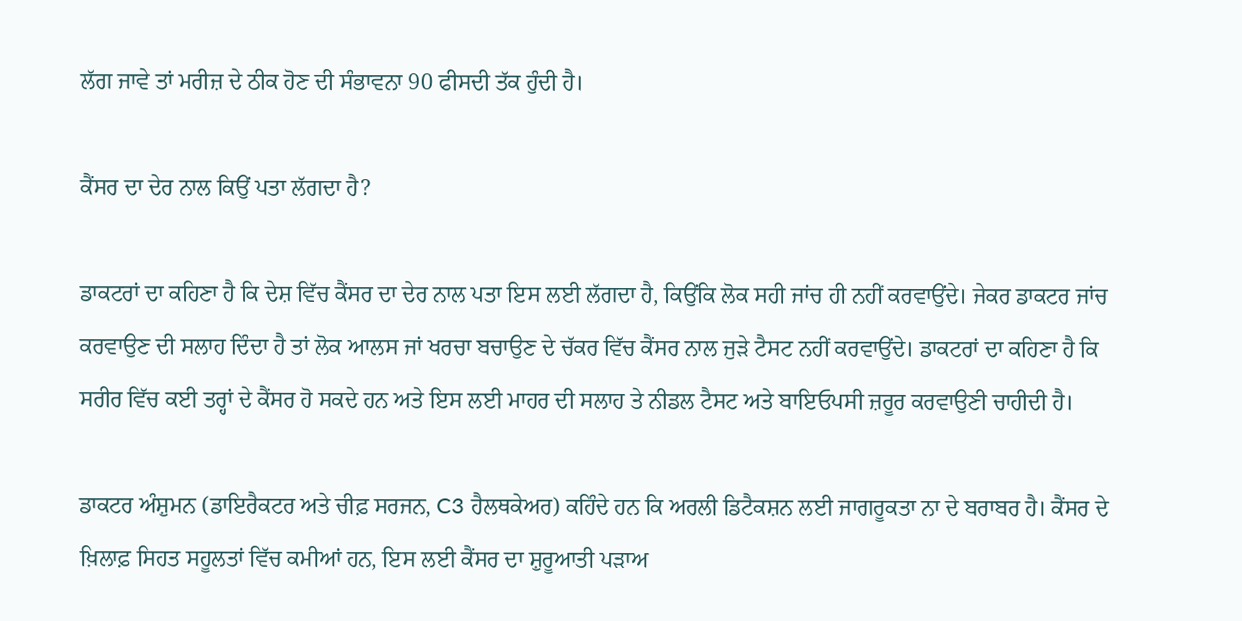ਲੱਗ ਜਾਵੇ ਤਾਂ ਮਰੀਜ਼ ਦੇ ਠੀਕ ਹੋਣ ਦੀ ਸੰਭਾਵਨਾ 90 ਫੀਸਦੀ ਤੱਕ ਹੁੰਦੀ ਹੈ।

ਕੈਂਸਰ ਦਾ ਦੇਰ ਨਾਲ ਕਿਉਂ ਪਤਾ ਲੱਗਦਾ ਹੈ?

ਡਾਕਟਰਾਂ ਦਾ ਕਹਿਣਾ ਹੈ ਕਿ ਦੇਸ਼ ਵਿੱਚ ਕੈਂਸਰ ਦਾ ਦੇਰ ਨਾਲ ਪਤਾ ਇਸ ਲਈ ਲੱਗਦਾ ਹੈ, ਕਿਉਂਕਿ ਲੋਕ ਸਹੀ ਜਾਂਚ ਹੀ ਨਹੀਂ ਕਰਵਾਉਂਦੇ। ਜੇਕਰ ਡਾਕਟਰ ਜਾਂਚ ਕਰਵਾਉਣ ਦੀ ਸਲਾਹ ਦਿੰਦਾ ਹੈ ਤਾਂ ਲੋਕ ਆਲਸ ਜਾਂ ਖਰਚਾ ਬਚਾਉਣ ਦੇ ਚੱਕਰ ਵਿੱਚ ਕੈਂਸਰ ਨਾਲ ਜੁੜੇ ਟੈਸਟ ਨਹੀਂ ਕਰਵਾਉਂਦੇ। ਡਾਕਟਰਾਂ ਦਾ ਕਹਿਣਾ ਹੈ ਕਿ ਸਰੀਰ ਵਿੱਚ ਕਈ ਤਰ੍ਹਾਂ ਦੇ ਕੈਂਸਰ ਹੋ ਸਕਦੇ ਹਨ ਅਤੇ ਇਸ ਲਈ ਮਾਹਰ ਦੀ ਸਲਾਹ ਤੇ ਨੀਡਲ ਟੈਸਟ ਅਤੇ ਬਾਇਓਪਸੀ ਜ਼ਰੂਰ ਕਰਵਾਉਣੀ ਚਾਹੀਦੀ ਹੈ।

ਡਾਕਟਰ ਅੰਸ਼ੁਮਨ (ਡਾਇਰੈਕਟਰ ਅਤੇ ਚੀਫ਼ ਸਰਜਨ, C3 ਹੈਲਥਕੇਅਰ) ਕਹਿੰਦੇ ਹਨ ਕਿ ਅਰਲੀ ਡਿਟੈਕਸ਼ਨ ਲਈ ਜਾਗਰੂਕਤਾ ਨਾ ਦੇ ਬਰਾਬਰ ਹੈ। ਕੈਂਸਰ ਦੇ ਖ਼ਿਲਾਫ਼ ਸਿਹਤ ਸਹੂਲਤਾਂ ਵਿੱਚ ਕਮੀਆਂ ਹਨ, ਇਸ ਲਈ ਕੈਂਸਰ ਦਾ ਸ਼ੁਰੂਆਤੀ ਪੜਾਅ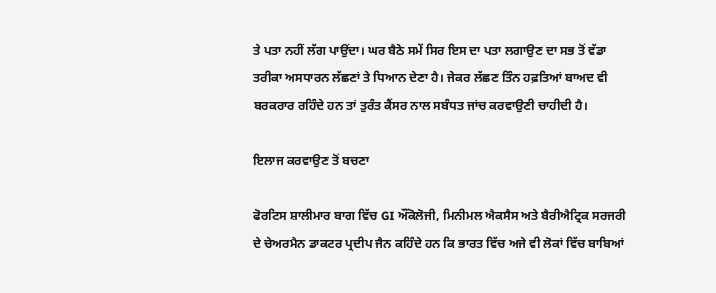ਤੇ ਪਤਾ ਨਹੀਂ ਲੱਗ ਪਾਉਂਦਾ। ਘਰ ਬੈਠੇ ਸਮੇਂ ਸਿਰ ਇਸ ਦਾ ਪਤਾ ਲਗਾਉਣ ਦਾ ਸਭ ਤੋਂ ਵੱਡਾ ਤਰੀਕਾ ਅਸਧਾਰਨ ਲੱਛਣਾਂ ਤੇ ਧਿਆਨ ਦੇਣਾ ਹੈ। ਜੇਕਰ ਲੱਛਣ ਤਿੰਨ ਹਫ਼ਤਿਆਂ ਬਾਅਦ ਵੀ ਬਰਕਰਾਰ ਰਹਿੰਦੇ ਹਨ ਤਾਂ ਤੁਰੰਤ ਕੈਂਸਰ ਨਾਲ ਸਬੰਧਤ ਜਾਂਚ ਕਰਵਾਉਣੀ ਚਾਹੀਦੀ ਹੈ।

ਇਲਾਜ ਕਰਵਾਉਣ ਤੋਂ ਬਚਣਾ

ਫੋਰਟਿਸ ਸ਼ਾਲੀਮਾਰ ਬਾਗ ਵਿੱਚ GI ਔਂਕੋਲੋਜੀ, ਮਿਨੀਮਲ ਐਕਸੈਸ ਅਤੇ ਬੈਰੀਐਟ੍ਰਿਕ ਸਰਜਰੀ ਦੇ ਚੇਅਰਮੈਨ ਡਾਕਟਰ ਪ੍ਰਦੀਪ ਜੈਨ ਕਹਿੰਦੇ ਹਨ ਕਿ ਭਾਰਤ ਵਿੱਚ ਅਜੇ ਵੀ ਲੋਕਾਂ ਵਿੱਚ ਬਾਬਿਆਂ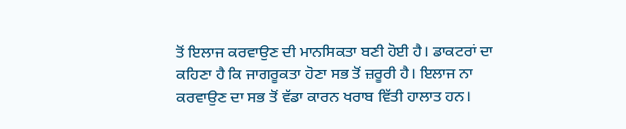ਤੋਂ ਇਲਾਜ ਕਰਵਾਉਣ ਦੀ ਮਾਨਸਿਕਤਾ ਬਣੀ ਹੋਈ ਹੈ। ਡਾਕਟਰਾਂ ਦਾ ਕਹਿਣਾ ਹੈ ਕਿ ਜਾਗਰੂਕਤਾ ਹੋਣਾ ਸਭ ਤੋਂ ਜ਼ਰੂਰੀ ਹੈ। ਇਲਾਜ ਨਾ ਕਰਵਾਉਣ ਦਾ ਸਭ ਤੋਂ ਵੱਡਾ ਕਾਰਨ ਖਰਾਬ ਵਿੱਤੀ ਹਾਲਾਤ ਹਨ।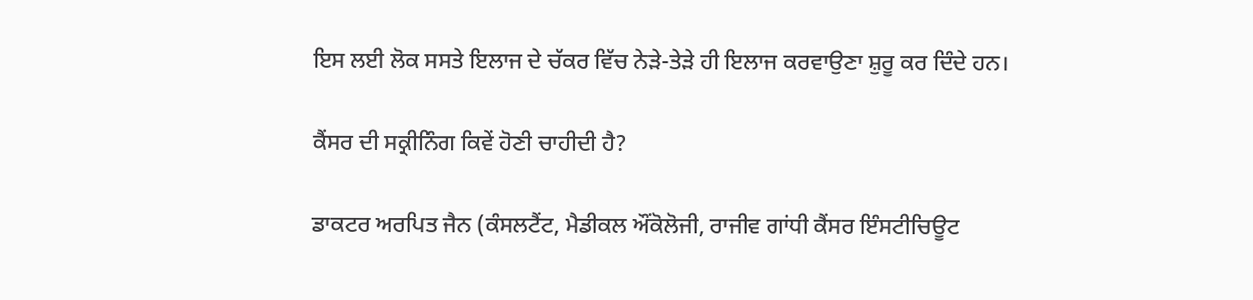ਇਸ ਲਈ ਲੋਕ ਸਸਤੇ ਇਲਾਜ ਦੇ ਚੱਕਰ ਵਿੱਚ ਨੇੜੇ-ਤੇੜੇ ਹੀ ਇਲਾਜ ਕਰਵਾਉਣਾ ਸ਼ੁਰੂ ਕਰ ਦਿੰਦੇ ਹਨ।

ਕੈਂਸਰ ਦੀ ਸਕ੍ਰੀਨਿੰਗ ਕਿਵੇਂ ਹੋਣੀ ਚਾਹੀਦੀ ਹੈ?

ਡਾਕਟਰ ਅਰਪਿਤ ਜੈਨ (ਕੰਸਲਟੈਂਟ, ਮੈਡੀਕਲ ਔਂਕੋਲੋਜੀ, ਰਾਜੀਵ ਗਾਂਧੀ ਕੈਂਸਰ ਇੰਸਟੀਚਿਊਟ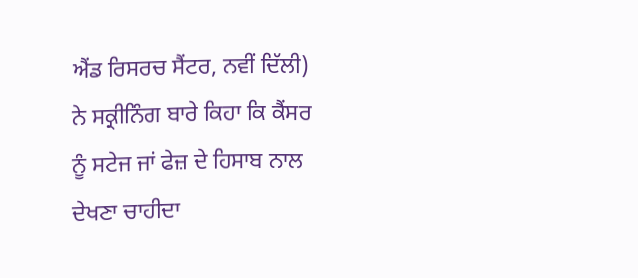ਐਂਡ ਰਿਸਰਚ ਸੈਂਟਰ, ਨਵੀਂ ਦਿੱਲੀ) ਨੇ ਸਕ੍ਰੀਨਿੰਗ ਬਾਰੇ ਕਿਹਾ ਕਿ ਕੈਂਸਰ ਨੂੰ ਸਟੇਜ ਜਾਂ ਫੇਜ਼ ਦੇ ਹਿਸਾਬ ਨਾਲ ਦੇਖਣਾ ਚਾਹੀਦਾ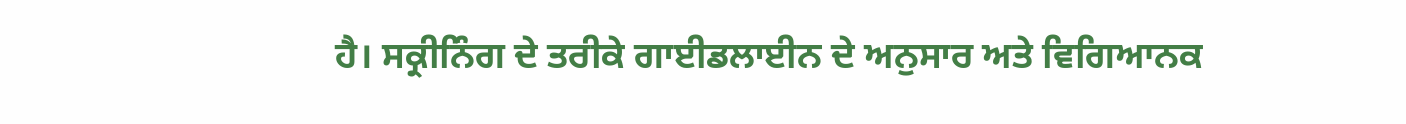ਹੈ। ਸਕ੍ਰੀਨਿੰਗ ਦੇ ਤਰੀਕੇ ਗਾਈਡਲਾਈਨ ਦੇ ਅਨੁਸਾਰ ਅਤੇ ਵਿਗਿਆਨਕ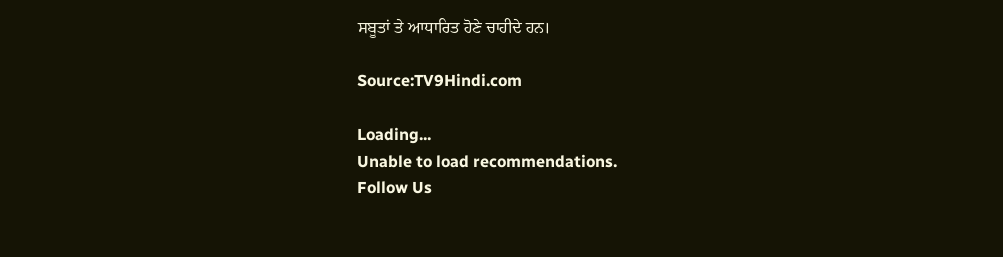ਸਬੂਤਾਂ ਤੇ ਆਧਾਰਿਤ ਹੋਣੇ ਚਾਹੀਦੇ ਹਨ।

Source:TV9Hindi.com

Loading...
Unable to load recommendations.
Follow Us